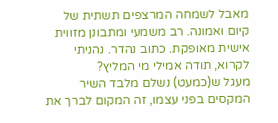מאבל לשמחה המרצפים תשתית של קיום ואמונה. רב משמעי ומתבונן מזווית אישית מאופקת. כתוב נהדר. נהניתי לקרוא, תודה אמילי מי המליץ?
מעגל ש(כמעט) נשלם מלבד השיר המקסים בפני עצמו, זה המקום לברך את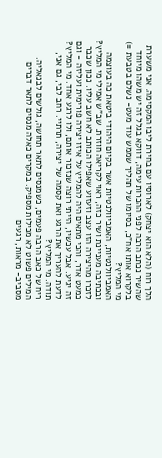הלך רוח (הלא הוא יצחק) לארוסיו עם בחירת ליבו המקסימה. אני משערת שהשיר נכתב הרבה לפני ההכרות עימה, דווקא בגלל זה יש משהו מיוחד בלקרוא אותו אח"כ, בסיומו של תהליך שממש עוד מעט- נשלם בטבעת =) מי המליץ?
האמביוולנטיות, האמביוולנטיות אשר בקיום היהודי ביטאת כה בעוצמה ובכתיבה מעניינת ושיר כזה, ראוי לקריאה חוזרת. שב"ש אמילי מי המליץ?
לזכרו מהיצירה הזו עצב וזעזוע שאפילו הכותב לא חשב עליו. נכון שכבר כמעט אדר, והכי מתאים היה להמליץ על איזו יצירה פורימית ועליזה - וגם זה יגיע. אבל עכשיו, הייתי רוצה שנזכור אותם, ולו לרגע אחד. מי המליץ?
לדעת להעריך את הרגע ואת קסמה של יצירה, תרתיי. רחב לבי, גם אני, תודה. מי המליץ?
ריח של כאב הרבה פעמים, כשמנסים לתאר תחושה, גולשים לבנאליה. המילים פשוט לא מכילות מספיק. במקרים כאלה מנסים לתאר דברים מסביב- מראות, רגעים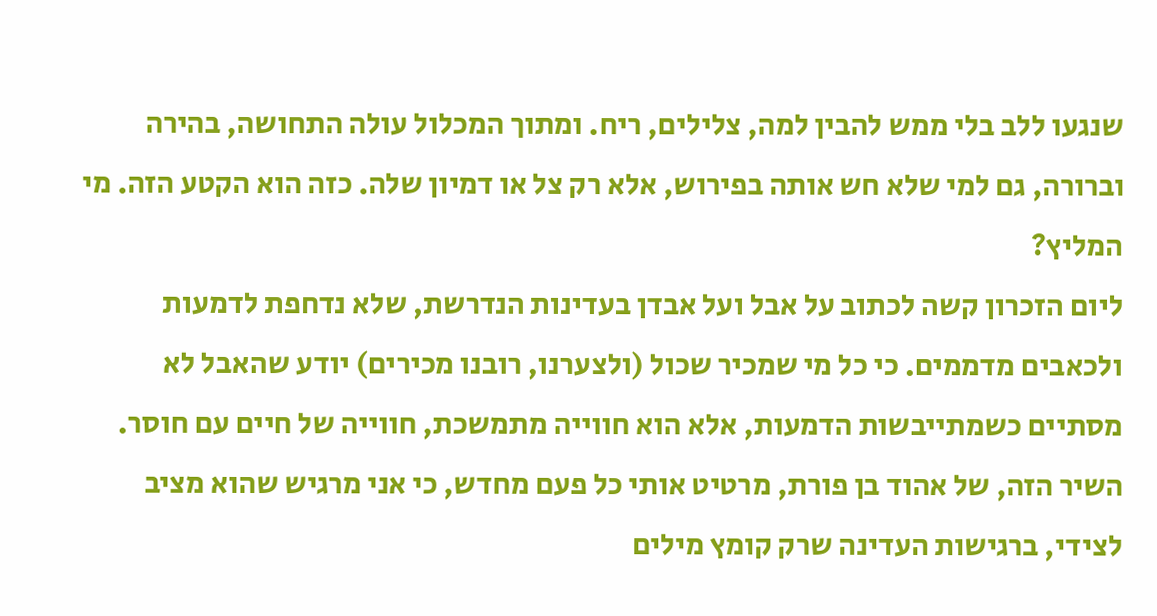שנגעו ללב בלי ממש להבין למה, צלילים, ריח. ומתוך המכלול עולה התחושה, בהירה וברורה, גם למי שלא חש אותה בפירוש, אלא רק צל או דמיון שלה. כזה הוא הקטע הזה. מי המליץ?
ליום הזכרון קשה לכתוב על אבל ועל אבדן בעדינות הנדרשת, שלא נדחפת לדמעות ולכאבים מדממים. כי כל מי שמכיר שכול (ולצערנו, רובנו מכירים) יודע שהאבל לא מסתיים כשמתייבשות הדמעות, אלא הוא חווייה מתמשכת, חווייה של חיים עם חוסר. השיר הזה, של אהוד בן פורת, מרטיט אותי כל פעם מחדש, כי אני מרגיש שהוא מציב לצידי, ברגישות העדינה שרק קומץ מילים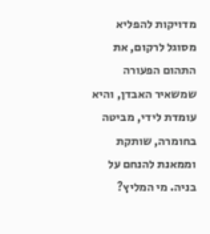מדויקות להפליא מסוגל לרקום, את התהום הפעורה שמשאיר האבדן, והיא עומדת לידי, מביטה בחומרה, שותקת וממאנת להנחם על בניה. מי המליץ?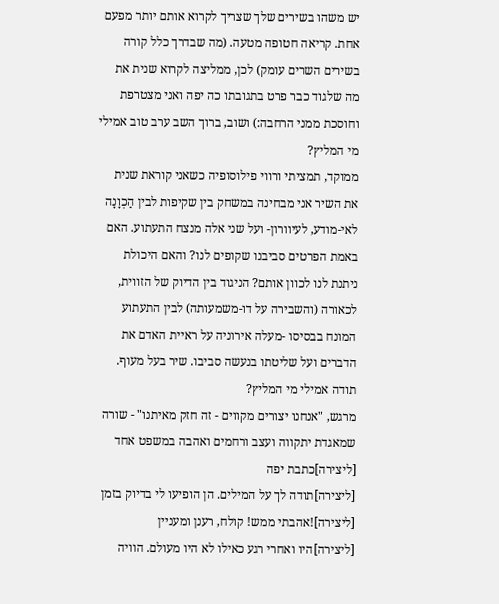יש משהו בשירים שלך שצריך לקרוא אותם יותר מפעם אחת. קריאה חטופה מטעה. (מה שבדרך כלל קורה בשירים השרים עומק) לכן, ממליצה לקרוא שנית את מה שלגוד כבר פרט בתגובתו כה יפה ואני מצטרפת וחוסכת ממני הרחבה:) ושוב, ברוך השב ערב טוב אמילי מי המליץ?
ממוקד, תמציתי ורווי פילוסופיה כשאני קוראת שנית את השיר אני מבחינה במשחק בין שקיפות לבין הַכְוָנָה לאי-מודע, לעיוורון- ועל שני אלה מנצח התעתוע. האם באמת הפרטים סביבנו שקופים לנו? והאם היכולת ניתנת לנו לכוון אותם? הניגוד בין הדיוק של הזווית, לכאורה (והשבירה על דו-משמעותה) לבין התעתוע המונח בבסיסו -מעלה אירוניה על ראיית האדם את הדברים ועל שליטתו בנעשה סביבו. שיר בעל מעוף. תודה אמילי מי המליץ?
מרגש, "אנחנו יצורים מקווים - זה חזק מאיתנו" - שורה שמאגדת יתקווה ועצב ורחמים ואהבה במשפט אחד
[ליצירה]כתבת יפה
[ליצירה]תודה לך על המילים. הן הופיעו לי בדיוק בזמן
[ליצירה]!אהבתי ממש! קולח, רענן ומעניין
[ליצירה]היו ואחרי רגע כאילו לא היו מעולם. הוויה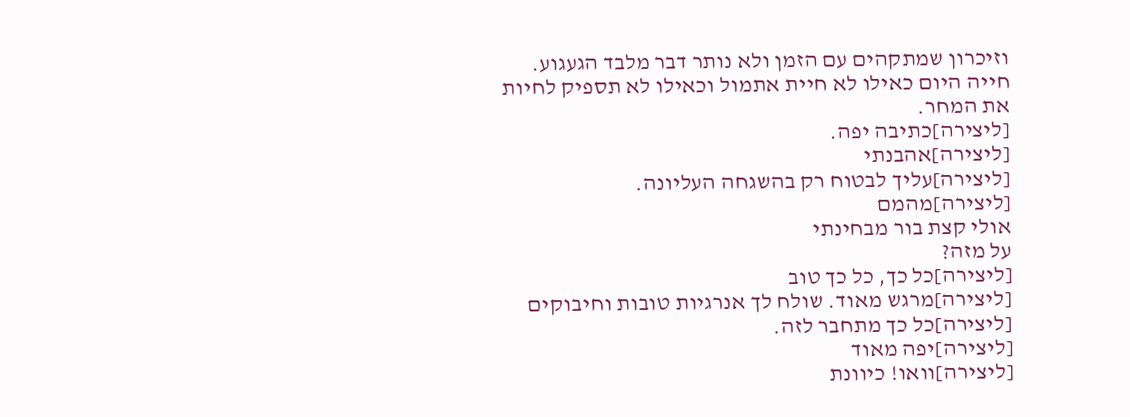וזיכרון שמתקהים עם הזמן ולא נותר דבר מלבד הגעגוע.
חייה היום כאילו לא חיית אתמול וכאילו לא תספיק לחיות את המחר.
[ליצירה]כתיבה יפה.
[ליצירה]אהבנתי
[ליצירה]עליך לבטוח רק בהשגחה העליונה.
[ליצירה]מהמם
אולי קצת בור מבחינתי
על מזה?
[ליצירה]כל כך, כל כך טוב
[ליצירה]מרגש מאוד. שולח לך אנרגיות טובות וחיבוקים
[ליצירה]כל כך מתחבר לזה.
[ליצירה]יפה מאוד
[ליצירה]וואו! כיוונת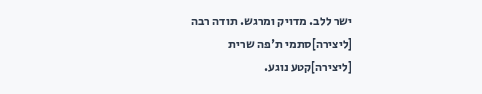ישר ללב. מדויק ומרגש. תודה רבה
[ליצירה]סתמי ת'פה שרית
[ליצירה]קטע נוגע.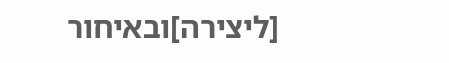[ליצירה]ובאיחור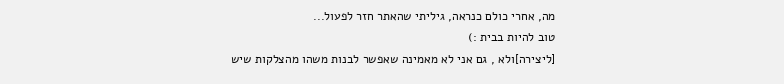מה, אחרי כולם כנראה, גיליתי שהאתר חזר לפעול...
טוב להיות בבית :)
[ליצירה]ולא , גם אני לא מאמינה שאפשר לבנות משהו מהצלקות שיש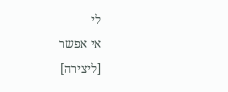לי
אי אפשר
[ליצירה]